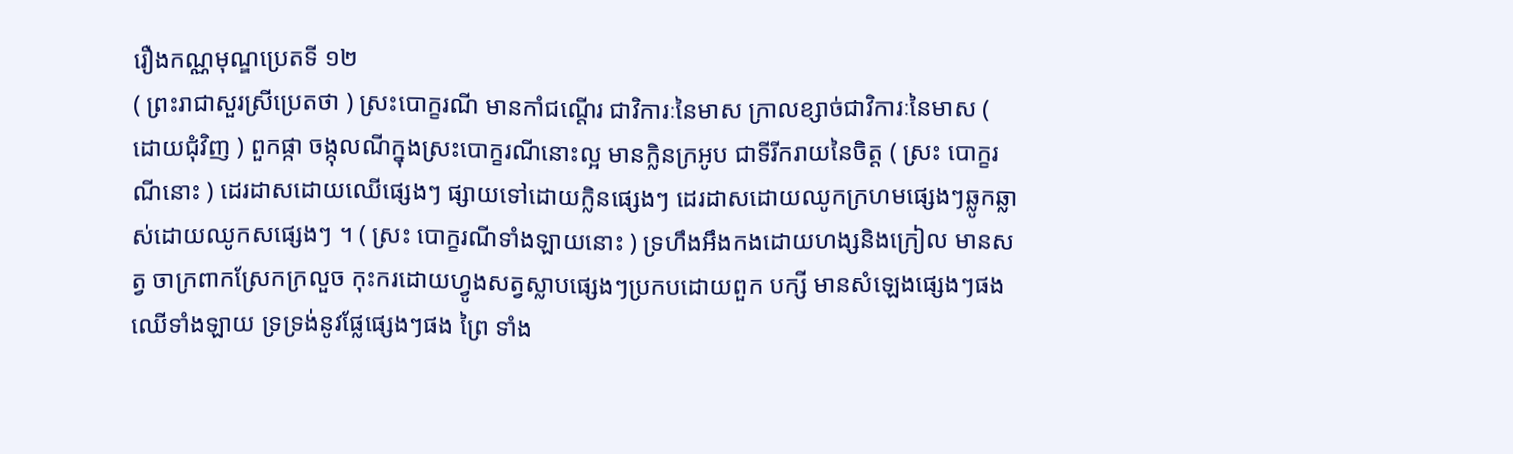រឿងកណ្ណមុណ្ឌប្រេតទី ១២
( ព្រះរាជាសួរស្រីប្រេតថា ) ស្រះបោក្ខរណី មានកាំជណ្តើរ ជាវិការៈនៃមាស ក្រាលខ្សាច់ជាវិការៈនៃមាស ( ដោយជុំវិញ ) ពួកផ្កា ចង្កុលណីក្នុងស្រះបោក្ខរណីនោះល្អ មានក្លិនក្រអូប ជាទីរីករាយនៃចិត្ត ( ស្រះ បោក្ខរណីនោះ ) ដេរដាសដោយឈើផ្សេងៗ ផ្សាយទៅដោយក្លិនផ្សេងៗ ដេរដាសដោយឈូកក្រហមផ្សេងៗឆ្លូកឆ្លាស់ដោយឈូកសផ្សេងៗ ។ ( ស្រះ បោក្ខរណីទាំងឡាយនោះ ) ទ្រហឹងអឹងកងដោយហង្សនិងក្រៀល មានសត្វ ចាក្រពាកស្រែកក្រលួច កុះករដោយហ្វូងសត្វស្លាបផ្សេងៗប្រកបដោយពួក បក្សី មានសំឡេងផ្សេងៗផង ឈើទាំងឡាយ ទ្រទ្រង់នូវផ្លែផ្សេងៗផង ព្រៃ ទាំង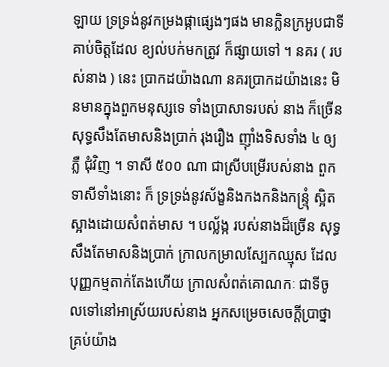ឡាយ ទ្រទ្រង់នូវកម្រងផ្កាផ្សេងៗផង មានក្លិនក្រអូបជាទីគាប់ចិត្តដែល ខ្យល់បក់មកត្រូវ ក៏ផ្សាយទៅ ។ នគរ ( របស់នាង ) នេះ ប្រាកដយ៉ាងណា នគរប្រាកដយ៉ាងនេះ មិនមានក្នុងពួកមនុស្សទេ ទាំងប្រាសាទរបស់ នាង ក៏ច្រើនសុទ្ធសឹងតែមាសនិងប្រាក់ រុងរឿង ញ៉ាំងទិសទាំង ៤ ឲ្យភ្លឺ ជុំវិញ ។ ទាសី ៥០០ ណា ជាស្រីបម្រើរបស់នាង ពួកទាសីទាំងនោះ ក៏ ទ្រទ្រង់នូវស័ង្ខនិងកងកនិងកន្ទ្រុំ ស្អិតស្អាងដោយសំពត់មាស ។ បល្ល័ង្ក របស់នាងដ៏ច្រើន សុទ្ធសឹងតែមាសនិងប្រាក់ ក្រាលកម្រាលស្បែកឈ្មុស ដែលបុញ្ញកម្មតាក់តែងហើយ ក្រាលសំពត់គោណកៈ ជាទីចូលទៅនៅអាស្រ័យរបស់នាង អ្នកសម្រេចសេចក្តីប្រាថ្នាគ្រប់យ៉ាង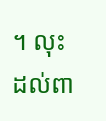។ លុះដល់ពា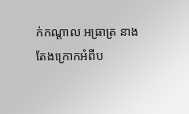ក់កណ្តាល អធ្រាត្រ នាងតែងក្រោកអំពីប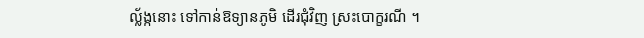ល័្លង្កនោះ ទៅកាន់ឱទ្យានភូមិ ដើរជុំវិញ ស្រះបោក្ខរណី ។